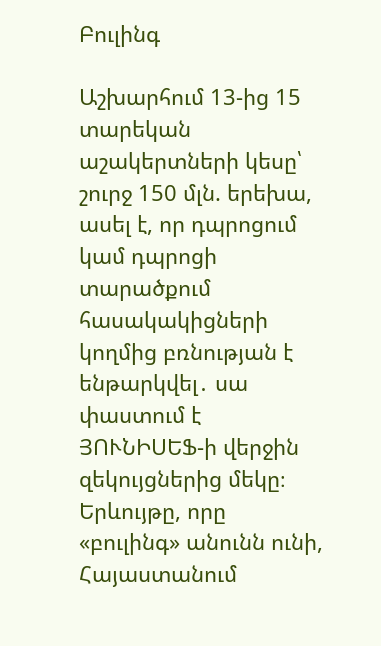Բուլինգ

Աշխարհում 13-ից 15 տարեկան աշակերտների կեսը՝ շուրջ 150 մլն. երեխա, ասել է, որ դպրոցում կամ դպրոցի տարածքում հասակակիցների կողմից բռնության է ենթարկվել․ սա փաստում է ՅՈՒՆԻՍԵՖ-ի վերջին զեկույցներից մեկը։ Երևույթը, որը «բուլինգ» անունն ունի, Հայաստանում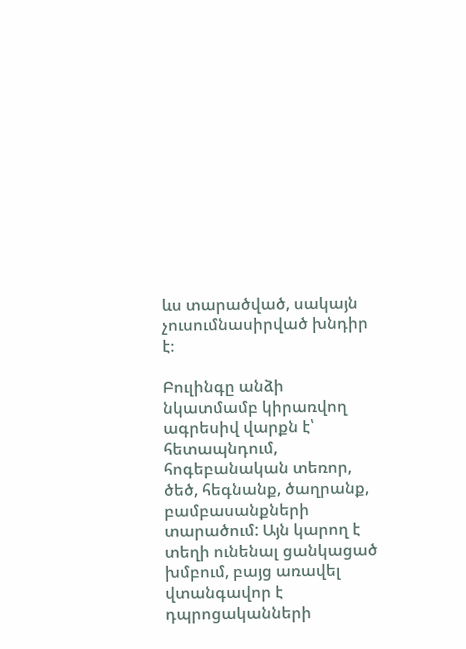ևս տարածված, սակայն չուսումնասիրված խնդիր է։

Բուլինգը անձի նկատմամբ կիրառվող ագրեսիվ վարքն է՝ հետապնդում, հոգեբանական տեռոր, ծեծ, հեգնանք, ծաղրանք, բամբասանքների տարածում: Այն կարող է տեղի ունենալ ցանկացած խմբում, բայց առավել վտանգավոր է դպրոցականների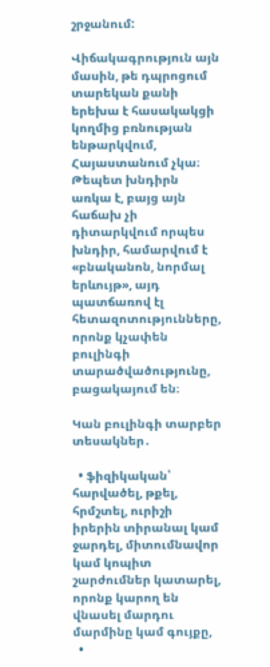շրջանում:

Վիճակագրություն այն մասին, թե դպրոցում տարեկան քանի երեխա է հասակակցի կողմից բռնության ենթարկվում, Հայաստանում չկա։  Թեպետ խնդիրն առկա է, բայց այն հաճախ չի դիտարկվում որպես խնդիր, համարվում է  «բնականոն, նորմալ երևույթ», այդ պատճառով էլ հետազոտությունները, որոնք կչափեն բուլինգի տարածվածությունը, բացակայում են։

Կան բուլինգի տարբեր տեսակներ․

  • ֆիզիկական՝ հարվածել, թքել, հրմշտել, ուրիշի իրերին տիրանալ կամ ջարդել, միտումնավոր կամ կոպիտ շարժումներ կատարել, որոնք կարող են վնասել մարդու մարմինը կամ գույքը,
  •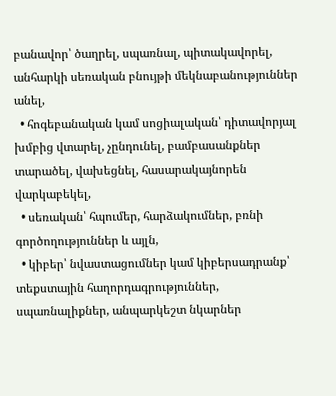բանավոր՝ ծաղրել, սպառնալ, պիտակավորել, անհարկի սեռական բնույթի մեկնաբանություններ անել,
  • հոգեբանական կամ սոցիալական՝ դիտավորյալ խմբից վտարել, չընդունել, բամբասանքներ տարածել, վախեցնել, հասարակայնորեն վարկաբեկել,
  • սեռական՝ հպումեր, հարձակումներ, բռնի գործողություններ և այլն,
  • կիբեր՝ նվաստացումներ կամ կիբերսադրանք՝ տեքստային հաղորդագրություններ, սպառնալիքներ, անպարկեշտ նկարներ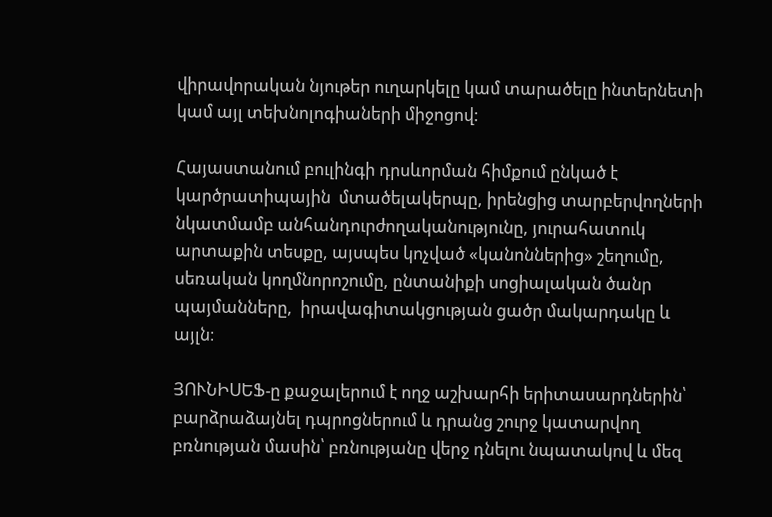վիրավորական նյութեր ուղարկելը կամ տարածելը ինտերնետի կամ այլ տեխնոլոգիաների միջոցով:

Հայաստանում բուլինգի դրսևորման հիմքում ընկած է կարծրատիպային  մտածելակերպը, իրենցից տարբերվողների նկատմամբ անհանդուրժողականությունը, յուրահատուկ արտաքին տեսքը, այսպես կոչված «կանոններից» շեղումը,  սեռական կողմնորոշումը, ընտանիքի սոցիալական ծանր պայմանները,  իրավագիտակցության ցածր մակարդակը և այլն։

ՅՈՒՆԻՍԵՖ-ը քաջալերում է ողջ աշխարհի երիտասարդներին՝ բարձրաձայնել դպրոցներում և դրանց շուրջ կատարվող բռնության մասին՝ բռնությանը վերջ դնելու նպատակով և մեզ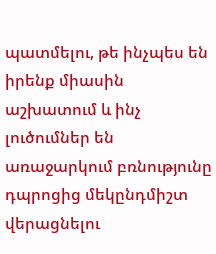պատմելու, թե ինչպես են իրենք միասին աշխատում և ինչ լուծումներ են առաջարկում բռնությունը դպրոցից մեկընդմիշտ վերացնելու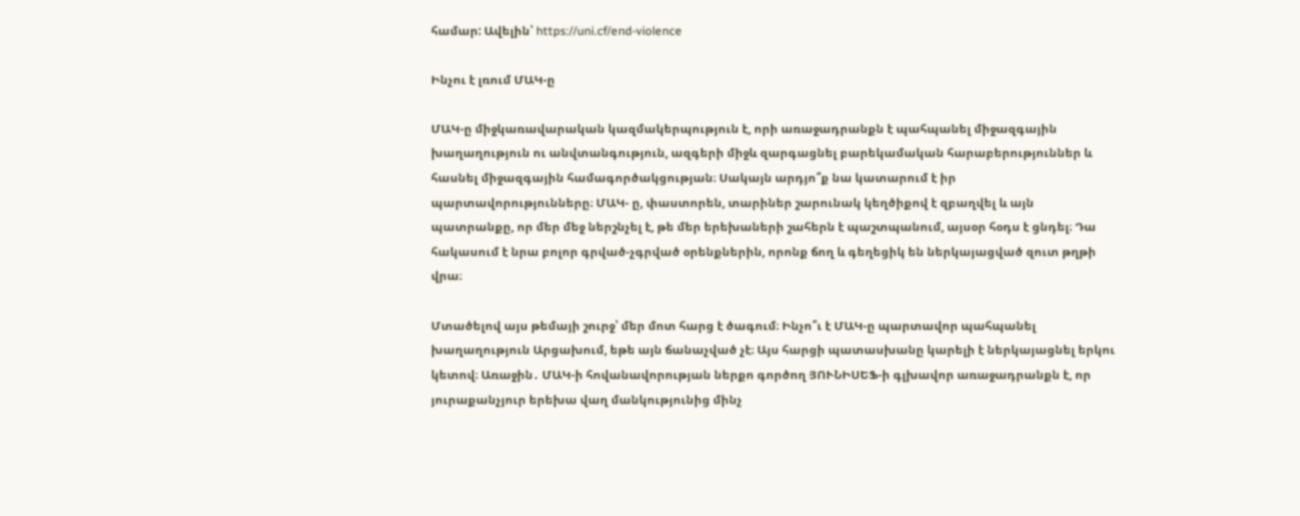համար: Ավելին՝ https://uni.cf/end-violence

Ինչու է լռում ՄԱԿ-ը

ՄԱԿ-ը միջկառավարական կազմակերպություն է, որի առաջադրանքն է պահպանել միջազգային խաղաղություն ու անվտանգություն, ազգերի միջև զարգացնել բարեկամական հարաբերություններ և հասնել միջազգային համագործակցության։ Սակայն արդյո՞ք նա կատարում է իր պարտավորությունները։ ՄԱԿ- ը, փաստորեն, տարիներ շարունակ կեղծիքով է զբաղվել և այն պատրանքը, որ մեր մեջ ներշնչել է, թե մեր երեխաների շահերն է պաշտպանում, այսօր հօդս է ցնդել։ Դա հակասում է նրա բոլոր գրված-չգրված օրենքներին, որոնք ճող և գեղեցիկ են ներկայացված զուտ թղթի վրա։

Մտածելով այս թեմայի շուրջ՝ մեր մոտ հարց է ծագում։ Ինչո՞ւ է ՄԱԿ-ը պարտավոր պահպանել խաղաղություն Արցախում, եթե այն ճանաչված չէ։ Այս հարցի պատասխանը կարելի է ներկայացնել երկու կետով։ Առաջին․ ՄԱԿ-ի հովանավորության ներքո գործող ՅՈՒՆԻՍԵՖ-ի գլխավոր առաջադրանքն է, որ յուրաքանչյուր երեխա վաղ մանկությունից մինչ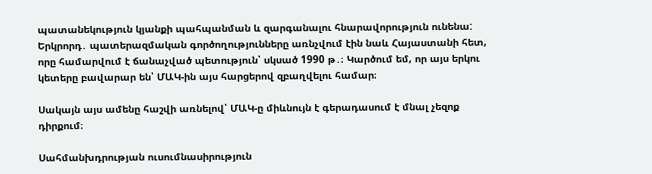պատանեկություն կյանքի պահպանման և զարգանալու հնարավորություն ունենա: Երկրորդ․ պատերազմական գործողությունները առնչվում էին նաև Հայաստանի հետ, որը համարվում է ճանաչված պետություն՝ սկսած 1990 թ․։ Կարծում եմ, որ այս երկու կետերը բավարար են՝ ՄԱԿ-ին այս հարցերով զբաղվելու համար։

Սակայն այս ամենը հաշվի առնելով՝ ՄԱԿ-ը միևնույն է գերադասում է մնալ չեզոք դիրքում։

Սահմանխդրության ուսումնասիրություն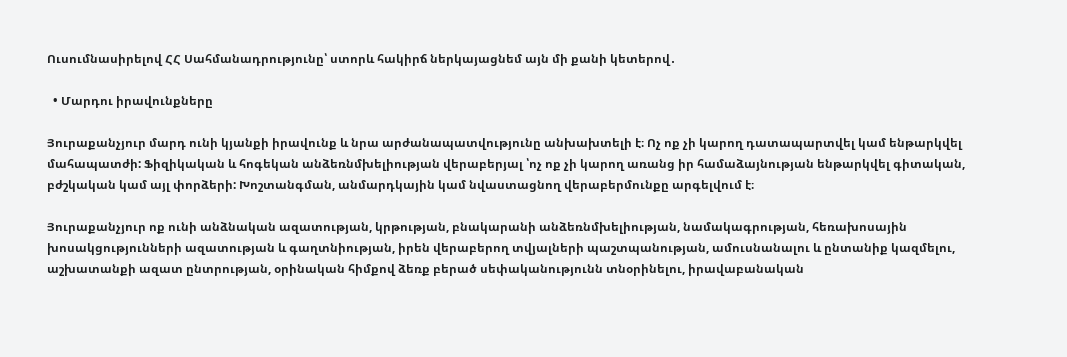Ուսումնասիրելով ՀՀ Սահմանադրությունը՝ ստորև հակիրճ ներկայացնեմ այն մի քանի կետերով․

  • Մարդու իրավունքները

Յուրաքանչյուր մարդ ունի կյանքի իրավունք և նրա արժանապատվությունը անխախտելի է։ Ոչ ոք չի կարող դատապարտվել կամ ենթարկվել մահապատժի: Ֆիզիկական և հոգեկան անձեռնմխելիության վերաբերյալ ՝ոչ ոք չի կարող առանց իր համաձայնության ենթարկվել գիտական, բժշկական կամ այլ փորձերի: Խոշտանգման, անմարդկային կամ նվաստացնող վերաբերմունքը արգելվում է։

Յուրաքանչյուր ոք ունի անձնական ազատության, կրթության, բնակարանի անձեռնմխելիության, նամակագրության, հեռախոսային խոսակցությունների ազատության և գաղտնիության, իրեն վերաբերող տվյալների պաշտպանության, ամուսնանալու և ընտանիք կազմելու, աշխատանքի ազատ ընտրության, օրինական հիմքով ձեռք բերած սեփականությունն տնօրինելու, իրավաբանական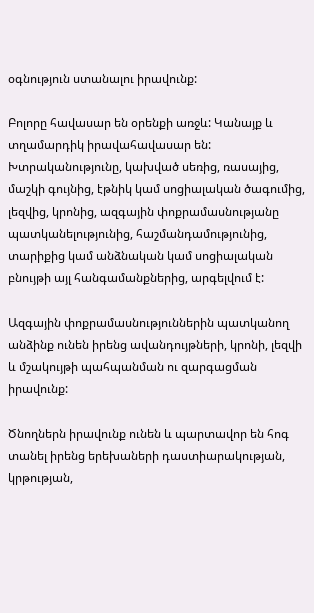օգնություն ստանալու իրավունք:

Բոլորը հավասար են օրենքի առջև: Կանայք և տղամարդիկ իրավահավասար են: Խտրականությունը, կախված սեռից, ռասայից, մաշկի գույնից, էթնիկ կամ սոցիալական ծագումից, լեզվից, կրոնից, ազգային փոքրամասնությանը պատկանելությունից, հաշմանդամությունից, տարիքից կամ անձնական կամ սոցիալական բնույթի այլ հանգամանքներից, արգելվում է:

Ազգային փոքրամասնություններին պատկանող անձինք ունեն իրենց ավանդույթների, կրոնի, լեզվի և մշակույթի պահպանման ու զարգացման իրավունք:

Ծնողներն իրավունք ունեն և պարտավոր են հոգ տանել իրենց երեխաների դաստիարակության, կրթության,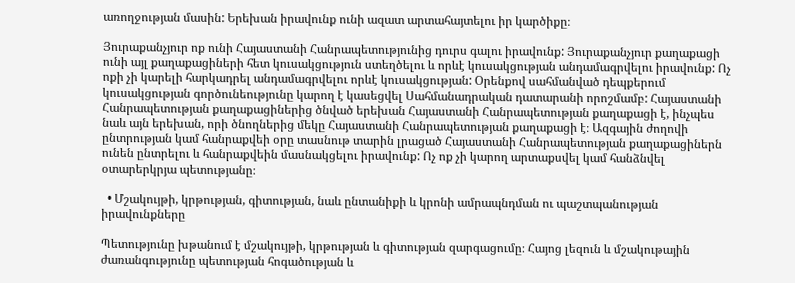առողջության մասին: Երեխան իրավունք ունի ազատ արտահայտելու իր կարծիքը։

Յուրաքանչյուր ոք ունի Հայաստանի Հանրապետությունից դուրս գալու իրավունք: Յուրաքանչյուր քաղաքացի ունի այլ քաղաքացիների հետ կուսակցություն ստեղծելու և որևէ կուսակցության անդամագրվելու իրավունք: Ոչ ոքի չի կարելի հարկադրել անդամագրվելու որևէ կուսակցության: Օրենքով սահմանված դեպքերում կուսակցության գործունեությունը կարող է կասեցվել Սահմանադրական դատարանի որոշմամբ: Հայաստանի Հանրապետության քաղաքացիներից ծնված երեխան Հայաստանի Հանրապետության քաղաքացի է, ինչպես նաև այն երեխան, որի ծնողներից մեկը Հայաստանի Հանրապետության քաղաքացի է։ Ազգային ժողովի ընտրության կամ հանրաքվեի օրը տասնութ տարին լրացած Հայաստանի Հանրապետության քաղաքացիներն ունեն ընտրելու և հանրաքվեին մասնակցելու իրավունք: Ոչ ոք չի կարող արտաքսվել կամ հանձնվել օտարերկրյա պետությանը։

  • Մշակույթի, կրթության, գիտության, նաև ընտանիքի և կրոնի ամրապնդման ու պաշտպանության իրավունքները

Պետությունը խթանում է մշակույթի, կրթության և գիտության զարգացումը։ Հայոց լեզուն և մշակութային ժառանգությունը պետության հոգածության և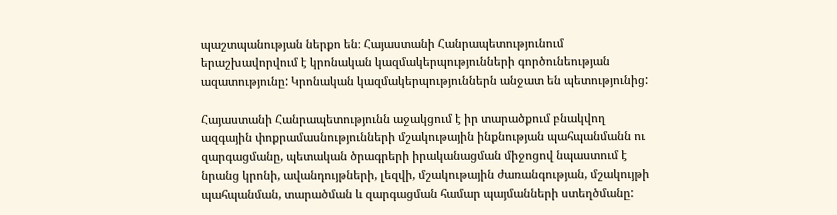պաշտպանության ներքո են։ Հայաստանի Հանրապետությունում երաշխավորվում է կրոնական կազմակերպությունների գործունեության ազատությունը: Կրոնական կազմակերպություններն անջատ են պետությունից:

Հայաստանի Հանրապետությունն աջակցում է իր տարածքում բնակվող ազգային փոքրամասնությունների մշակութային ինքնության պահպանմանն ու զարգացմանը, պետական ծրագրերի իրականացման միջոցով նպաստում է նրանց կրոնի, ավանդույթների, լեզվի, մշակութային ժառանգության, մշակույթի պահպանման, տարածման և զարգացման համար պայմանների ստեղծմանը: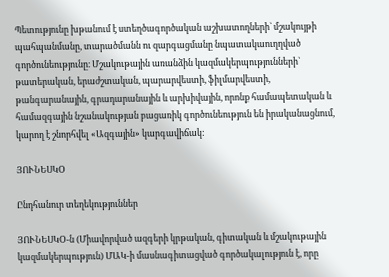Պետությունը խթանում է ստեղծագործական աշխատողների` մշակույթի պահպանմանը, տարածմանն ու զարգացմանը նպատակաուղղված գործունեությունը։ Մշակութային առանձին կազմակերպությունների` թատերական, երաժշտական, պարարվեստի, ֆիլմարվեստի, թանգարանային, գրադարանային և արխիվային, որոնք համապետական և համազգային նշանակության բացառիկ գործունեություն են իրականացնում, կարող է շնորհվել «Ազգային» կարգավիճակ:

ՅՈՒՆԵՍԿO

Ընդհանուր տեղեկություններ

ՅՈՒՆԵՍԿՕ-ն (Միավորված ազգերի կրթական, գիտական և մշակութային կազմակերպություն) ՄԱԿ-ի մասնագիտացված գործակալություն է, որը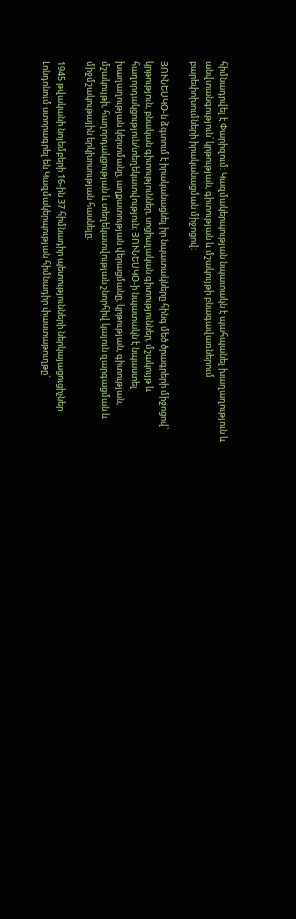հիմնադրվել է Փարիզում: Կազմակերպության նպատակն է պահպանել խաղաղություն և անվտանգություն՝ կրթության, գիտության և մշակույթի բնագավառներում բարեփոխումների իրականացման միջոցով։

ՅՈՒՆԵՍԿՕ-ն ձգտում է իրականացնել իր նպատակները հինգ մեծ ծրագրերի միջոցով՝ կրթություն, բնական գիտություններ, սոցիալական գիտություններ, մշակույթ և հաղորդակցություն/տեղեկատվություն։ ՅՈՒՆԵՍԿՕ-ի նպատակն է նպաստել խաղաղության կերտմանը, աղքատության վերացմանը, կրթության, գիտության, մշակույթի, հաղորդակցության և տեղեկատվության շնորհիվ կայուն զարգացման և միջմշակութային երկխոսության հասնելը։

1945 թվականի նոյեմբերի 16-ին 37 հիմնադիր պետությունների ներկայացուցիչներ Լոնդոնում ստորագրել են Կազմակերպության հիմնադիր փաստաթուղթը`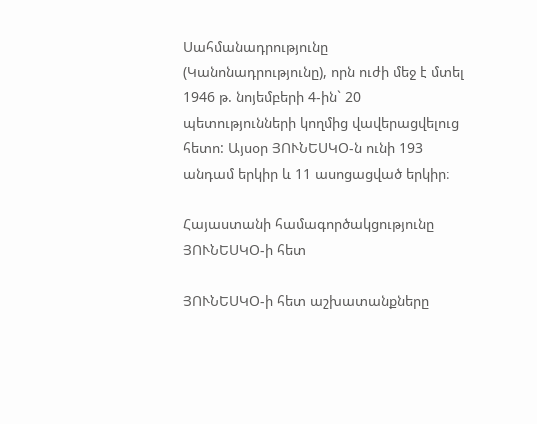Սահմանադրությունը (Կանոնադրությունը), որն ուժի մեջ է մտել 1946 թ. նոյեմբերի 4-ին` 20 պետությունների կողմից վավերացվելուց հետո: Այսօր ՅՈՒՆԵՍԿՕ-ն ունի 193 անդամ երկիր և 11 ասոցացված երկիր։

Հայաստանի համագործակցությունը ՅՈՒՆԵՍԿՕ-ի հետ

ՅՈՒՆԵՍԿՕ-ի հետ աշխատանքները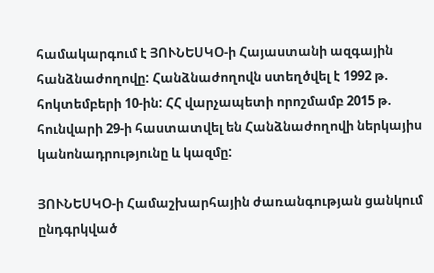համակարգում է ՅՈՒՆԵՍԿՕ-ի Հայաստանի ազգային հանձնաժողովը: Հանձնաժողովն ստեղծվել է 1992 թ. հոկտեմբերի 10-ին: ՀՀ վարչապետի որոշմամբ 2015 թ. հունվարի 29-ի հաստատվել են Հանձնաժողովի ներկայիս կանոնադրությունը և կազմը:

ՅՈՒՆԵՍԿՕ-ի Համաշխարհային ժառանգության ցանկում ընդգրկված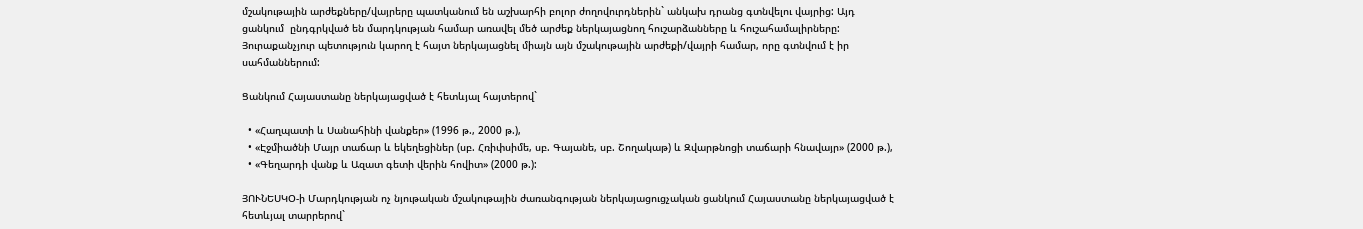մշակութային արժեքները/վայրերը պատկանում են աշխարհի բոլոր ժողովուրդներին` անկախ դրանց գտնվելու վայրից: Այդ ցանկում  ընդգրկված են մարդկության համար առավել մեծ արժեք ներկայացնող հուշարձանները և հուշահամալիրները: Յուրաքանչյուր պետություն կարող է հայտ ներկայացնել միայն այն մշակութային արժեքի/վայրի համար, որը գտնվում է իր սահմաններում:

Ցանկում Հայաստանը ներկայացված է հետևյալ հայտերով`

  • «Հաղպատի և Սանահինի վանքեր» (1996 թ., 2000 թ.),
  • «Էջմիածնի Մայր տաճար և եկեղեցիներ (սբ. Հռիփսիմե, սբ. Գայանե, սբ. Շողակաթ) և Զվարթնոցի տաճարի հնավայր» (2000 թ.),
  • «Գեղարդի վանք և Ազատ գետի վերին հովիտ» (2000 թ.):

ՅՈՒՆԵՍԿՕ-ի Մարդկության ոչ նյութական մշակութային ժառանգության ներկայացուցչական ցանկում Հայաստանը ներկայացված է հետևյալ տարրերով`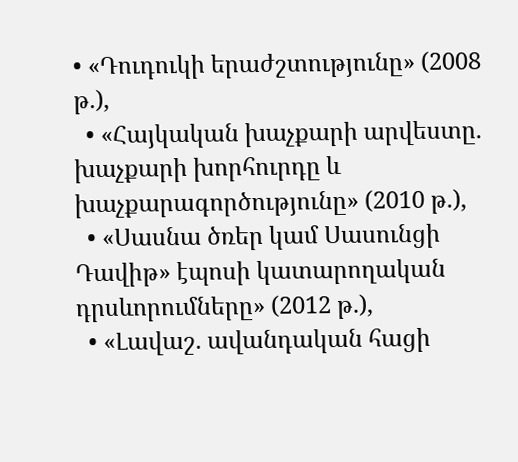• «Դուդուկի երաժշտությունը» (2008 թ.),
  • «Հայկական խաչքարի արվեստը. խաչքարի խորհուրդը և խաչքարագործությունը» (2010 թ.),
  • «Սասնա ծռեր կամ Սասունցի Դավիթ» էպոսի կատարողական դրսևորումները» (2012 թ.),
  • «Լավաշ. ավանդական հացի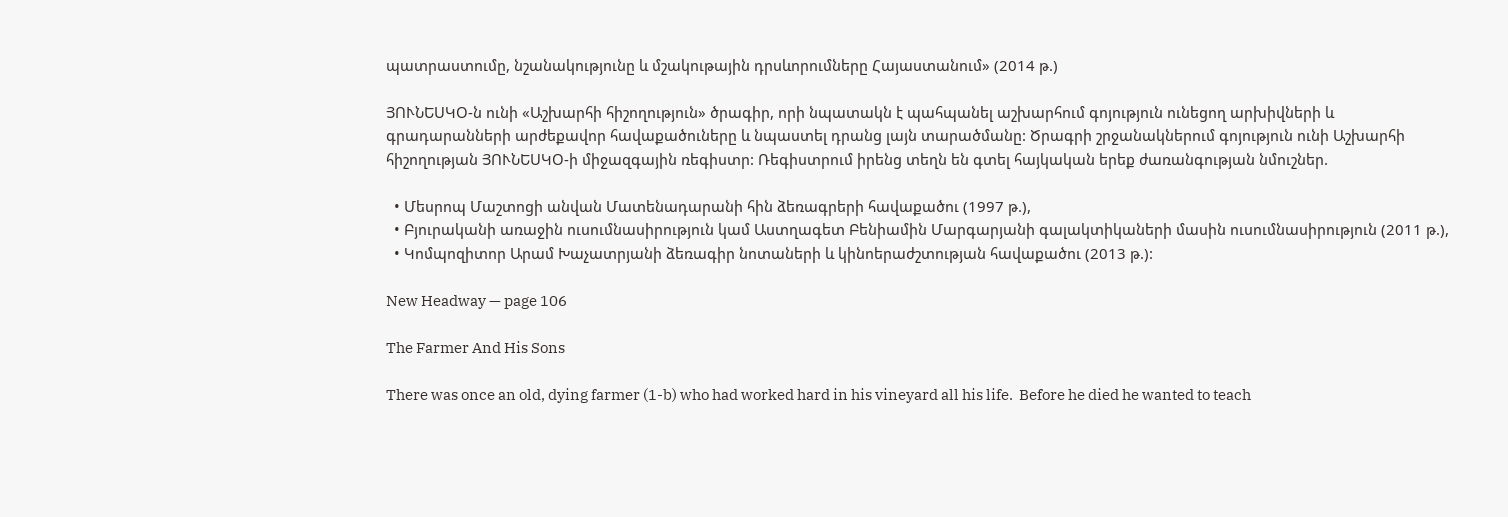պատրաստումը, նշանակությունը և մշակութային դրսևորումները Հայաստանում» (2014 թ.)

ՅՈՒՆԵՍԿՕ-ն ունի «Աշխարհի հիշողություն» ծրագիր, որի նպատակն է պահպանել աշխարհում գոյություն ունեցող արխիվների և գրադարանների արժեքավոր հավաքածուները և նպաստել դրանց լայն տարածմանը: Ծրագրի շրջանակներում գոյություն ունի Աշխարհի հիշողության ՅՈՒՆԵՍԿՕ-ի միջազգային ռեգիստր: Ռեգիստրում իրենց տեղն են գտել հայկական երեք ժառանգության նմուշներ.

  • Մեսրոպ Մաշտոցի անվան Մատենադարանի հին ձեռագրերի հավաքածու (1997 թ.),
  • Բյուրականի առաջին ուսումնասիրություն կամ Աստղագետ Բենիամին Մարգարյանի գալակտիկաների մասին ուսումնասիրություն (2011 թ.),
  • Կոմպոզիտոր Արամ Խաչատրյանի ձեռագիր նոտաների և կինոերաժշտության հավաքածու (2013 թ.):

New Headway — page 106

The Farmer And His Sons

There was once an old, dying farmer (1-b) who had worked hard in his vineyard all his life.  Before he died he wanted to teach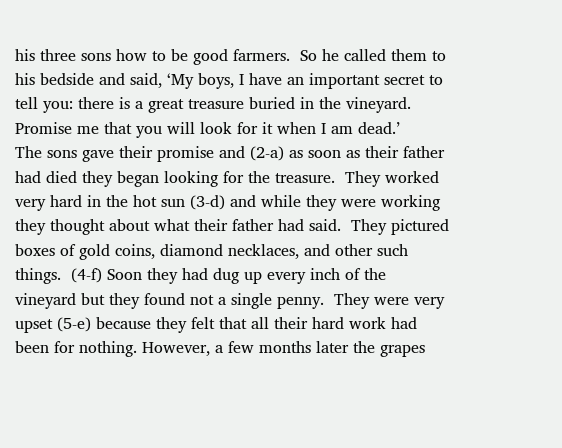his three sons how to be good farmers.  So he called them to his bedside and said, ‘My boys, I have an important secret to tell you: there is a great treasure buried in the vineyard.  Promise me that you will look for it when I am dead.’
The sons gave their promise and (2-a) as soon as their father had died they began looking for the treasure.  They worked very hard in the hot sun (3-d) and while they were working they thought about what their father had said.  They pictured boxes of gold coins, diamond necklaces, and other such things.  (4-f) Soon they had dug up every inch of the vineyard but they found not a single penny.  They were very upset (5-e) because they felt that all their hard work had been for nothing. However, a few months later the grapes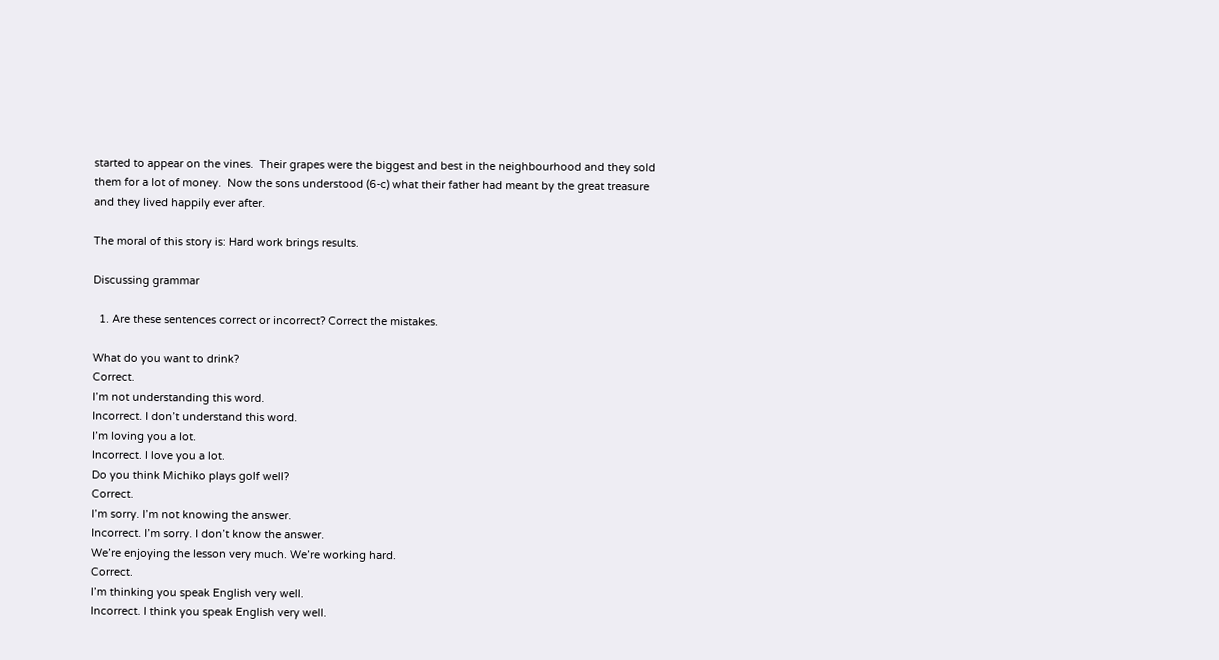started to appear on the vines.  Their grapes were the biggest and best in the neighbourhood and they sold them for a lot of money.  Now the sons understood (6-c) what their father had meant by the great treasure and they lived happily ever after.

The moral of this story is: Hard work brings results.

Discussing grammar

  1. Are these sentences correct or incorrect? Correct the mistakes.

What do you want to drink?
Correct.
I’m not understanding this word.
Incorrect. I don’t understand this word.
I’m loving you a lot.
Incorrect. I love you a lot.
Do you think Michiko plays golf well?
Correct.
I’m sorry. I’m not knowing the answer.
Incorrect. I’m sorry. I don’t know the answer.
We’re enjoying the lesson very much. We’re working hard.
Correct.
I’m thinking you speak English very well.
Incorrect. I think you speak English very well.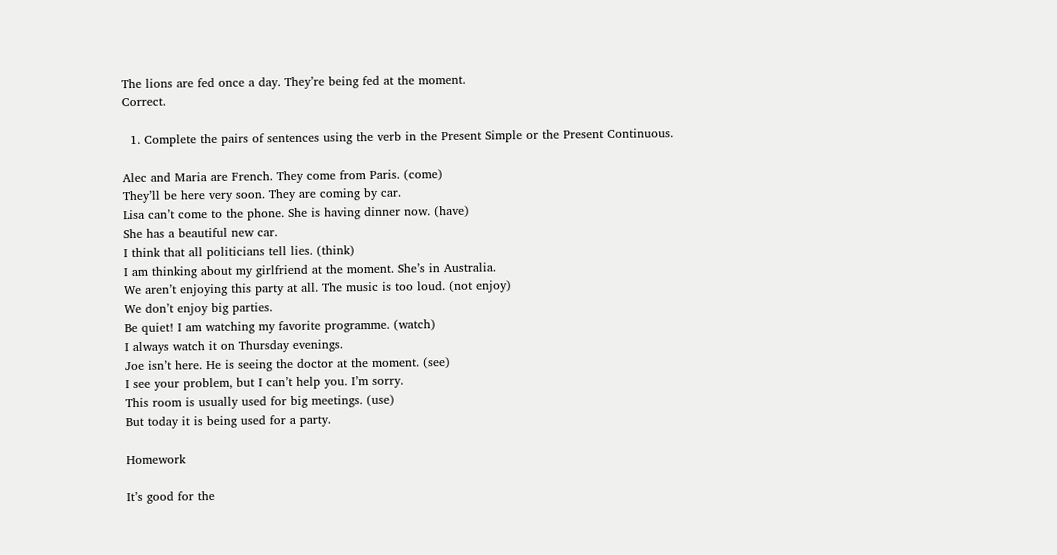The lions are fed once a day. They’re being fed at the moment.
Correct.

  1. Complete the pairs of sentences using the verb in the Present Simple or the Present Continuous.

Alec and Maria are French. They come from Paris. (come)
They’ll be here very soon. They are coming by car.
Lisa can’t come to the phone. She is having dinner now. (have)
She has a beautiful new car.
I think that all politicians tell lies. (think)
I am thinking about my girlfriend at the moment. She’s in Australia.
We aren’t enjoying this party at all. The music is too loud. (not enjoy)
We don’t enjoy big parties.
Be quiet! I am watching my favorite programme. (watch)
I always watch it on Thursday evenings.
Joe isn’t here. He is seeing the doctor at the moment. (see)
I see your problem, but I can’t help you. I’m sorry.
This room is usually used for big meetings. (use)
But today it is being used for a party.

Homework

It’s good for the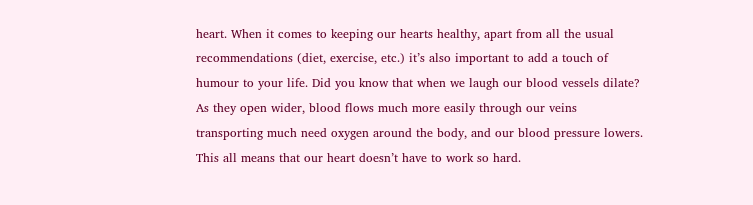heart. When it comes to keeping our hearts healthy, apart from all the usual recommendations (diet, exercise, etc.) it’s also important to add a touch of humour to your life. Did you know that when we laugh our blood vessels dilate? As they open wider, blood flows much more easily through our veins transporting much need oxygen around the body, and our blood pressure lowers. This all means that our heart doesn’t have to work so hard.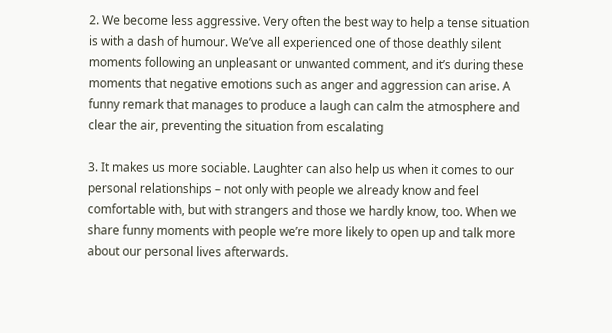2. We become less aggressive. Very often the best way to help a tense situation is with a dash of humour. We’ve all experienced one of those deathly silent moments following an unpleasant or unwanted comment, and it’s during these moments that negative emotions such as anger and aggression can arise. A funny remark that manages to produce a laugh can calm the atmosphere and clear the air, preventing the situation from escalating

3. It makes us more sociable. Laughter can also help us when it comes to our personal relationships – not only with people we already know and feel comfortable with, but with strangers and those we hardly know, too. When we share funny moments with people we’re more likely to open up and talk more about our personal lives afterwards.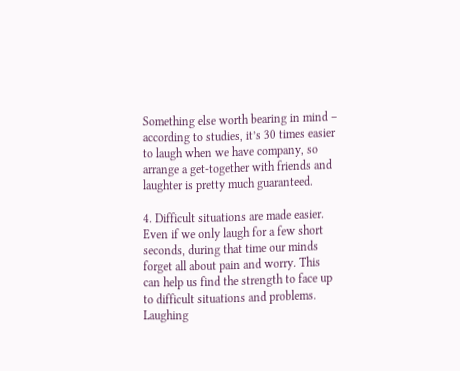Something else worth bearing in mind – according to studies, it’s 30 times easier to laugh when we have company, so arrange a get-together with friends and laughter is pretty much guaranteed.

4. Difficult situations are made easier. Even if we only laugh for a few short seconds, during that time our minds forget all about pain and worry. This can help us find the strength to face up to difficult situations and problems. Laughing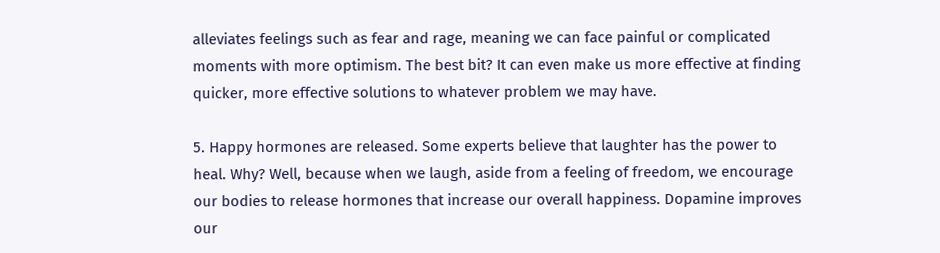alleviates feelings such as fear and rage, meaning we can face painful or complicated moments with more optimism. The best bit? It can even make us more effective at finding quicker, more effective solutions to whatever problem we may have.

5. Happy hormones are released. Some experts believe that laughter has the power to heal. Why? Well, because when we laugh, aside from a feeling of freedom, we encourage our bodies to release hormones that increase our overall happiness. Dopamine improves our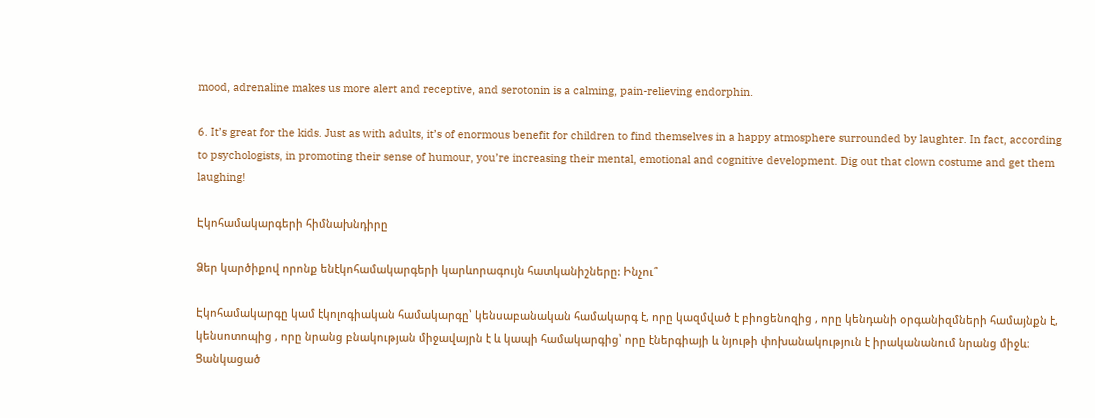mood, adrenaline makes us more alert and receptive, and serotonin is a calming, pain-relieving endorphin.

6. It’s great for the kids. Just as with adults, it’s of enormous benefit for children to find themselves in a happy atmosphere surrounded by laughter. In fact, according to psychologists, in promoting their sense of humour, you’re increasing their mental, emotional and cognitive development. Dig out that clown costume and get them laughing!

Էկոհամակարգերի հիմնախնդիրը

Ձեր կարծիքով որոնք ենէկոհամակարգերի կարևորագույն հատկանիշները: Ինչու՞

Էկոհամակարգը կամ էկոլոգիական համակարգը՝ կենսաբանական համակարգ է, որը կազմված է բիոցենոզից , որը կենդանի օրգանիզմների համայնքն է, կենսոտոպից , որը նրանց բնակության միջավայրն է և կապի համակարգից՝ որը էներգիայի և նյութի փոխանակություն է իրականանում նրանց միջև։ Ցանկացած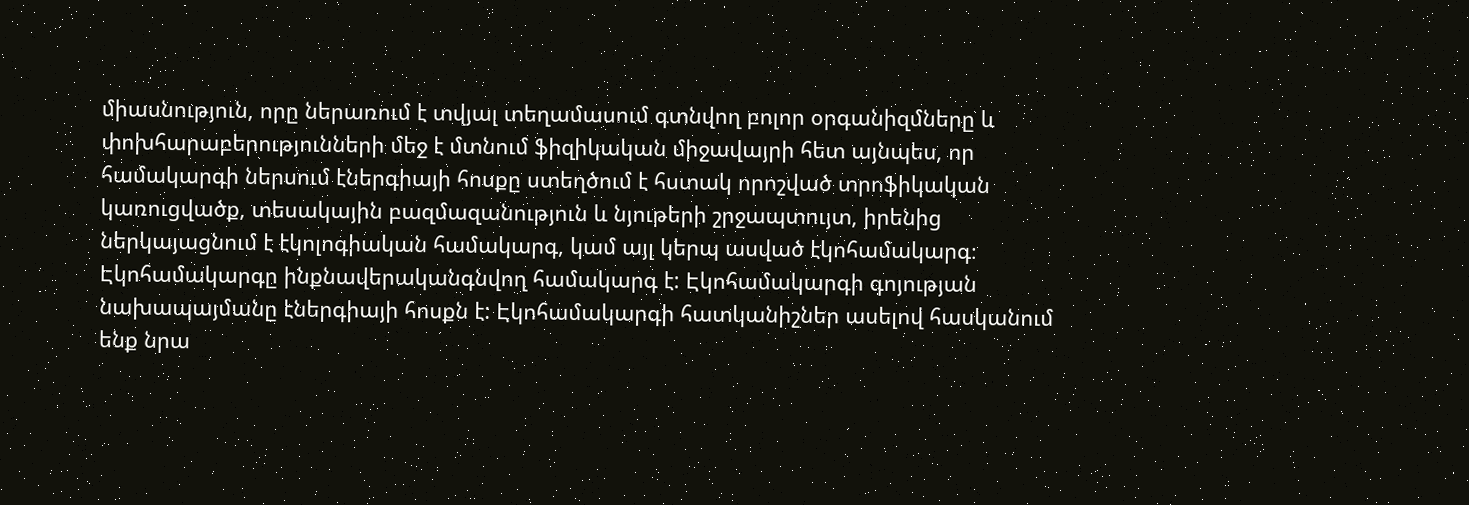միասնություն, որը ներառում է տվյալ տեղամասում գտնվող բոլոր օրգանիզմները և փոխհարաբերությունների մեջ է մտնում ֆիզիկական միջավայրի հետ այնպես, որ համակարգի ներսում էներգիայի հոսքը ստեղծում է հստակ որոշված տրոֆիկական կառուցվածք, տեսակային բազմազանություն և նյութերի շրջապտույտ, իրենից ներկայացնում է էկոլոգիական համակարգ, կամ այլ կերպ ասված էկոհամակարգ։ Էկոհամակարգը ինքնավերականգնվող համակարգ է: Էկոհամակարգի գոյության նախապայմանը էներգիայի հոսքն է: Էկոհամակարգի հատկանիշներ ասելով հասկանում ենք նրա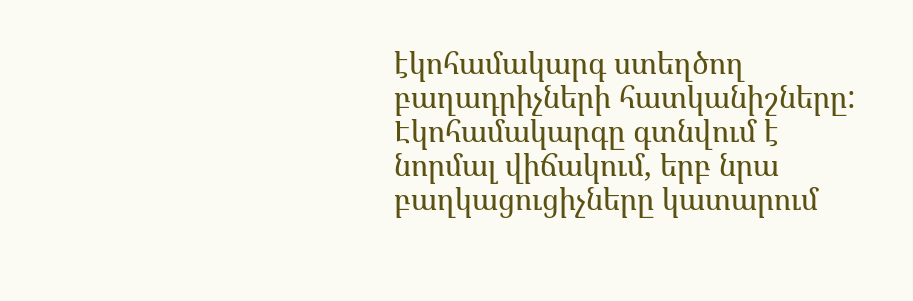էկոհամակարգ ստեղծող բաղադրիչների հատկանիշները: Էկոհամակարգը գտնվում է նորմալ վիճակում, երբ նրա բաղկացուցիչները կատարում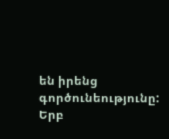են իրենց գործունեությունը: Երբ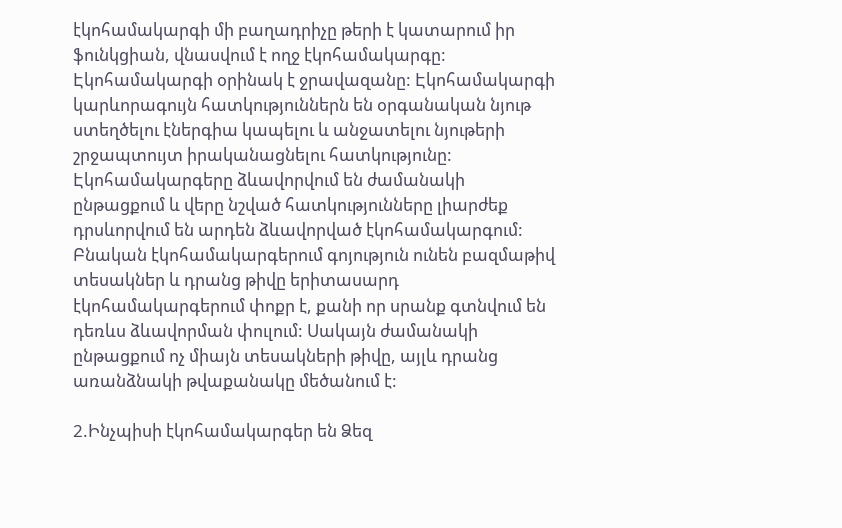էկոհամակարգի մի բաղադրիչը թերի է կատարում իր ֆունկցիան, վնասվում է ողջ էկոհամակարգը: Էկոհամակարգի օրինակ է ջրավազանը: Էկոհամակարգի կարևորագույն հատկություններն են օրգանական նյութ ստեղծելու էներգիա կապելու և անջատելու նյութերի շրջապտույտ իրականացնելու հատկությունը: Էկոհամակարգերը ձևավորվում են ժամանակի ընթացքում և վերը նշված հատկությունները լիարժեք դրսևորվում են արդեն ձևավորված էկոհամակարգում: Բնական էկոհամակարգերում գոյություն ունեն բազմաթիվ տեսակներ և դրանց թիվը երիտասարդ էկոհամակարգերում փոքր է, քանի որ սրանք գտնվում են դեռևս ձևավորման փուլում: Սակայն ժամանակի ընթացքում ոչ միայն տեսակների թիվը, այլև դրանց առանձնակի թվաքանակը մեծանում է:

2.Ինչպիսի էկոհամակարգեր են Ձեզ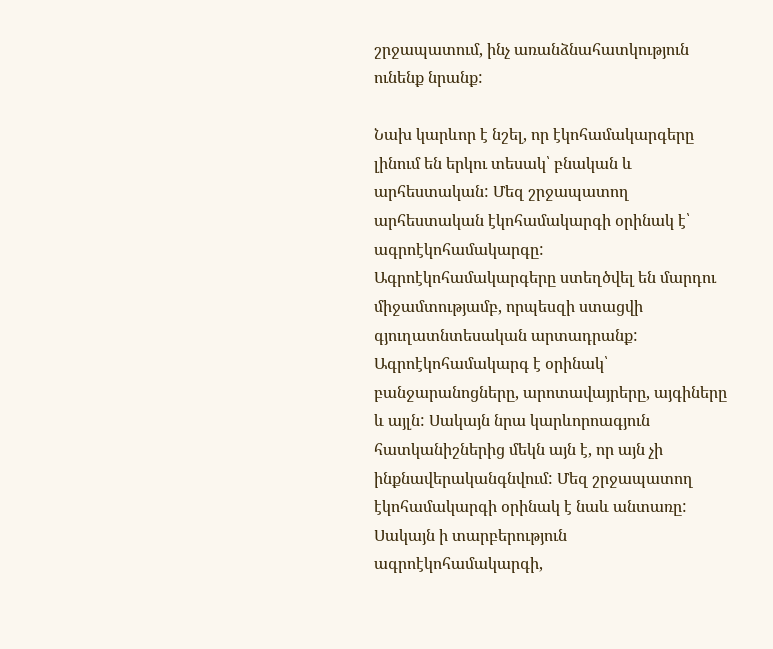շրջապատում, ինչ առանձնահատկություն ունենք նրանք:

Նախ կարևոր է նշել, որ էկոհամակարգերը լինում են երկու տեսակ՝ բնական և արհեստական: Մեզ շրջապատող արհեստական էկոհամակարգի օրինակ է՝ ագրոէկոհամակարգը: Ագրոէկոհամակարգերը ստեղծվել են մարդու միջամտությամբ, որպեսզի ստացվի գյուղատնտեսական արտադրանք: Ագրոէկոհամակարգ է օրինակ՝ բանջարանոցները, արոտավայրերը, այգիները և այլն: Սակայն նրա կարևորոագյուն հատկանիշներից մեկն այն է, որ այն չի ինքնավերականգնվում: Մեզ շրջապատող էկոհամակարգի օրինակ է նաև անտառը: Սակայն ի տարբերություն ագրոէկոհամակարգի,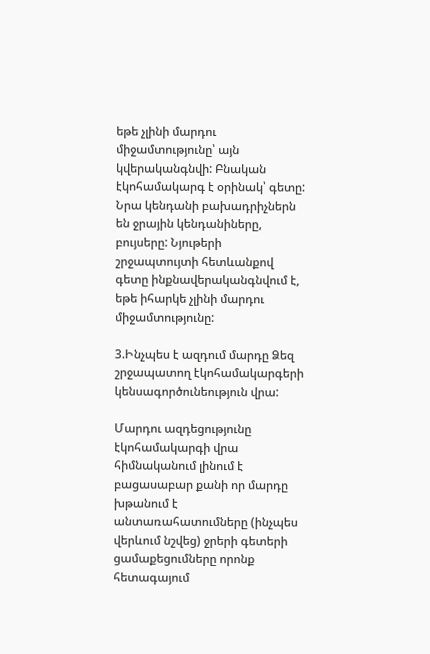եթե չլինի մարդու միջամտությունը՝ այն կվերականգնվի: Բնական էկոհամակարգ է օրինակ՝ գետը: Նրա կենդանի բախադրիչներն են ջրային կենդանիները, բույսերը: Նյութերի շրջապտույտի հետևանքով գետը ինքնավերականգնվում է, եթե իհարկե չլինի մարդու միջամտությունը:

3.Ինչպես է ազդում մարդը Ձեզ շրջապատող էկոհամակարգերի կենսագործունեություն վրա:

Մարդու ազդեցությունը էկոհամակարգի վրա հիմնականում լինում է բացասաբար քանի որ մարդը խթանում է անտառահատումները (ինչպես վերևում նշվեց) ջրերի գետերի ցամաքեցումները որոնք հետագայում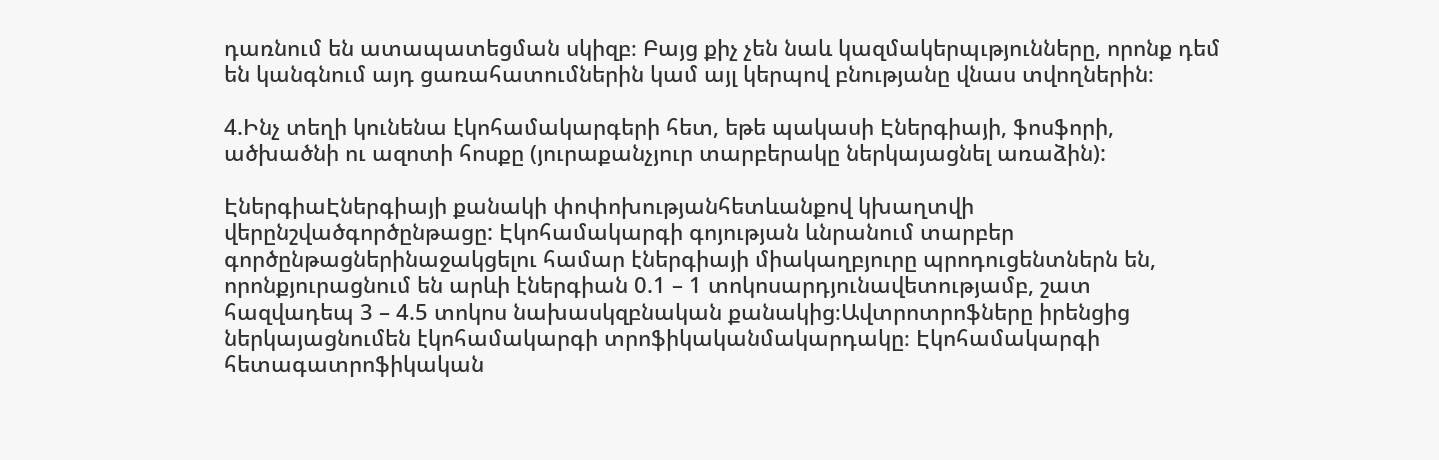դառնում են ատապատեցման սկիզբ։ Բայց քիչ չեն նաև կազմակերպւթյունները, որոնք դեմ են կանգնում այդ ցառահատումներին կամ այլ կերպով բնությանը վնաս տվողներին։

4.Ինչ տեղի կունենա էկոհամակարգերի հետ, եթե պակասի Էներգիայի, ֆոսֆորի, ածխածնի ու ազոտի հոսքը (յուրաքանչյուր տարբերակը ներկայացնել առաձին):

ԷներգիաԷներգիայի քանակի փոփոխությանհետևանքով կխաղտվի վերընշվածգործընթացը: Էկոհամակարգի գոյության ևնրանում տարբեր գործընթացներինաջակցելու համար էներգիայի միակաղբյուրը պրոդուցենտներն են, որոնքյուրացնում են արևի էներգիան 0.1 – 1 տոկոսարդյունավետությամբ, շատ հազվադեպ 3 – 4.5 տոկոս նախասկզբնական քանակից։Ավտրոտրոֆները իրենցից ներկայացնումեն էկոհամակարգի տրոֆիկականմակարդակը։ Էկոհամակարգի հետագատրոֆիկական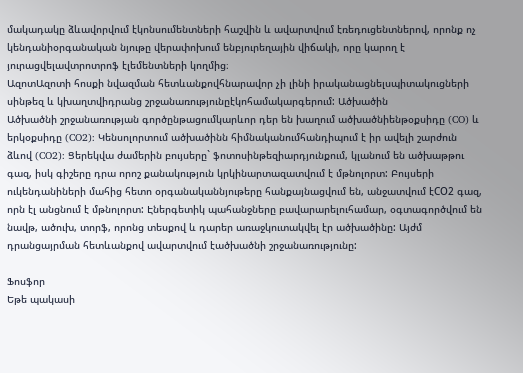մակադակը ձևավորվում էկոնսումենտների հաշվին և ավարտվում էռեդուցենտներով, որոնք ոչ կենդանիօրգանական նյութը վերափոխում ենբյուրեղային վիճակի, որը կարող է յուրացվելավտրոտրոֆ էլեմենտների կողմից։
ԱզոտԱզոտի հոսքի նվազման հետևանքովհնարավոր չի լինի իրականացնելսպիտակուցների սինթեզ և կխաղտվիդրանց շրջանառությունըէկոհամակարգերում: Ածխածին
Ածխածնի շրջանառության գործընթացումկարևոր դեր են խաղում ածխածնիենթօքսիդը (CO) և երկօքսիդը (CO2): Կենսոլորտում ածխածինն հիմնականումհանդիպում է իր ավելի շարժուն ձևով (CO2): Ցերեկվա ժամերին բույսերը` ֆոտոսինթեզիարդյունքում, կլանում են ածխաթթու գազ, իսկ գիշերը դրա որոշ քանակություն կրկինարտազատվում է մթնոլորտ: Բույսերի ուկենդանիների մահից հետո օրգանականնյութերը հանքայնացվում են, անջատվում էCO2 գազ, որն էլ անցնում է մթնոլորտ: Էներգետիկ պահանջները բավարարելուհամար, օգտագործվում են նավթ, ածուխ, տորֆ, որոնց տեսքով և դարեր առաջկուտակվել էր ածխածինը: Այժմ դրանցայրման հետևանքով ավարտվում էածխածնի շրջանառությունը:

Ֆոսֆոր
Եթե պակասի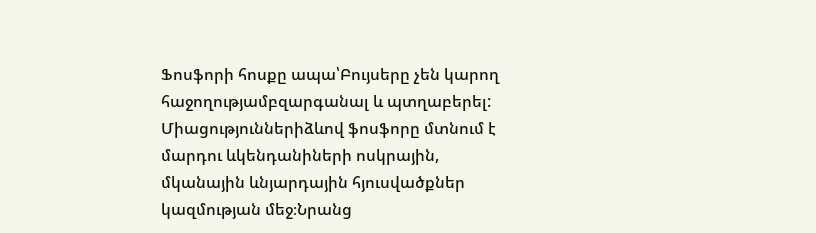Ֆոսֆորի հոսքը ապա՝Բույսերը չեն կարող հաջողությամբզարգանալ և պտղաբերել: Միացություններիձևով ֆոսֆորը մտնում է մարդու ևկենդանիների ոսկրային, մկանային ևնյարդային հյուսվածքներ կազմության մեջ։Նրանց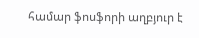համար ֆոսֆորի աղբյուր է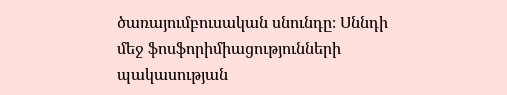ծառայումբուսական սնունդը։ Սննդի մեջ ֆոսֆորիմիացությունների պակասության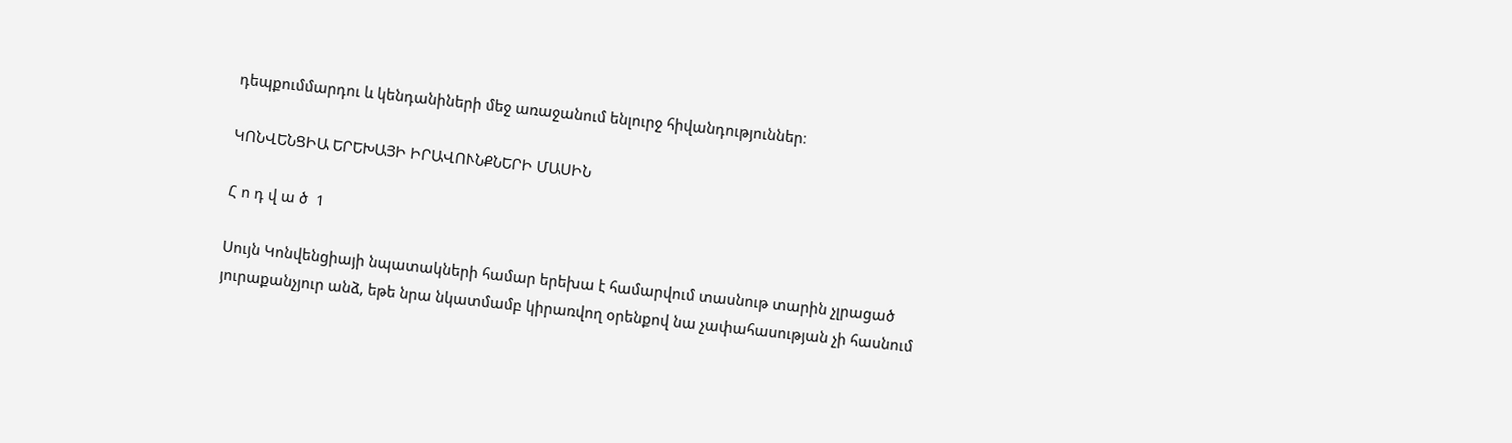դեպքումմարդու և կենդանիների մեջ առաջանում ենլուրջ հիվանդություններ։

ԿՈՆՎԵՆՑԻԱ ԵՐԵԽԱՅԻ ԻՐԱՎՈՒՆՔՆԵՐԻ ՄԱՍԻՆ

Հ ո դ վ ա ծ  1

Սույն Կոնվենցիայի նպատակների համար երեխա է համարվում տասնութ տարին չլրացած յուրաքանչյուր անձ, եթե նրա նկատմամբ կիրառվող օրենքով նա չափահասության չի հասնում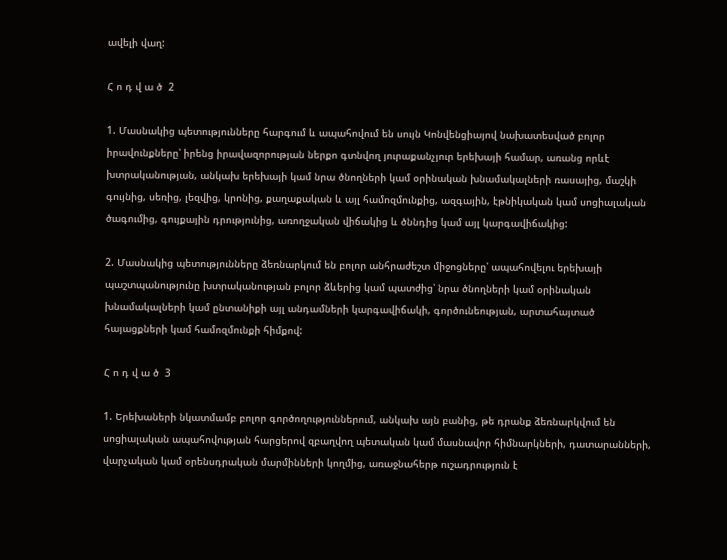ավելի վաղ:

Հ ո դ վ ա ծ  2

1. Մասնակից պետությունները հարգում և ապահովում են սույն Կոնվենցիայով նախատեսված բոլոր իրավունքները՝ իրենց իրավազորության ներքո գտնվող յուրաքանչյուր երեխայի համար, առանց որևէ խտրականության, անկախ երեխայի կամ նրա ծնողների կամ օրինական խնամակալների ռասայից, մաշկի գույնից, սեռից, լեզվից, կրոնից, քաղաքական և այլ համոզմունքից, ազգային, էթնիկական կամ սոցիալական ծագումից, գույքային դրությունից, առողջական վիճակից և ծննդից կամ այլ կարգավիճակից:

2. Մասնակից պետությունները ձեռնարկում են բոլոր անհրաժեշտ միջոցները՝ ապահովելու երեխայի պաշտպանությունը խտրականության բոլոր ձևերից կամ պատժից՝ նրա ծնողների կամ օրինական խնամակալների կամ ընտանիքի այլ անդամների կարգավիճակի, գործունեության, արտահայտած հայացքների կամ համոզմունքի հիմքով:

Հ ո դ վ ա ծ  3

1. Երեխաների նկատմամբ բոլոր գործողություններում, անկախ այն բանից, թե դրանք ձեռնարկվում են սոցիալական ապահովության հարցերով զբաղվող պետական կամ մասնավոր հիմնարկների, դատարանների, վարչական կամ օրենսդրական մարմինների կողմից, առաջնահերթ ուշադրություն է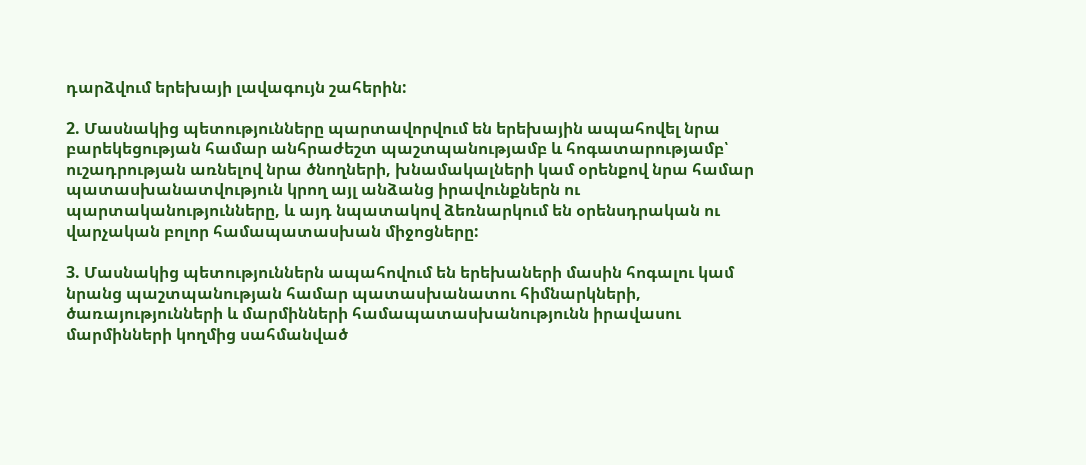դարձվում երեխայի լավագույն շահերին:

2. Մասնակից պետությունները պարտավորվում են երեխային ապահովել նրա բարեկեցության համար անհրաժեշտ պաշտպանությամբ և հոգատարությամբ՝ ուշադրության առնելով նրա ծնողների, խնամակալների կամ օրենքով նրա համար պատասխանատվություն կրող այլ անձանց իրավունքներն ու պարտականությունները, և այդ նպատակով ձեռնարկում են օրենսդրական ու վարչական բոլոր համապատասխան միջոցները:

3. Մասնակից պետություններն ապահովում են երեխաների մասին հոգալու կամ նրանց պաշտպանության համար պատասխանատու հիմնարկների, ծառայությունների և մարմինների համապատասխանությունն իրավասու մարմինների կողմից սահմանված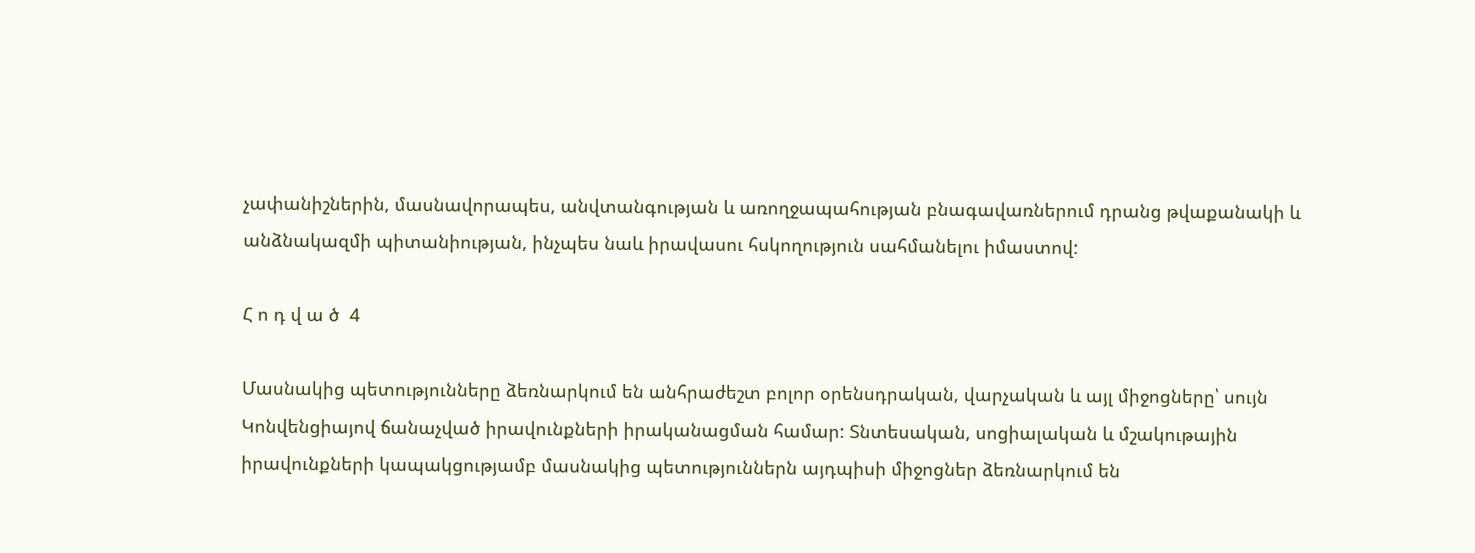չափանիշներին, մասնավորապես, անվտանգության և առողջապահության բնագավառներում դրանց թվաքանակի և անձնակազմի պիտանիության, ինչպես նաև իրավասու հսկողություն սահմանելու իմաստով:

Հ ո դ վ ա ծ  4

Մասնակից պետությունները ձեռնարկում են անհրաժեշտ բոլոր օրենսդրական, վարչական և այլ միջոցները՝ սույն Կոնվենցիայով ճանաչված իրավունքների իրականացման համար: Տնտեսական, սոցիալական և մշակութային իրավունքների կապակցությամբ մասնակից պետություններն այդպիսի միջոցներ ձեռնարկում են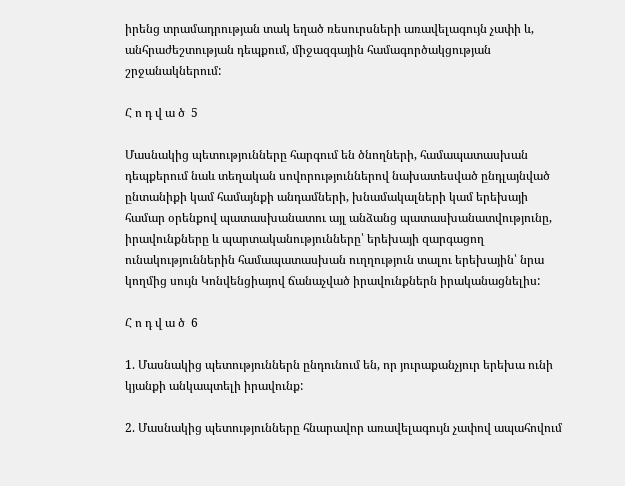իրենց տրամադրության տակ եղած ռեսուրսների առավելագույն չափի և, անհրաժեշտության դեպքում, միջազգային համագործակցության շրջանակներում:

Հ ո դ վ ա ծ  5

Մասնակից պետությունները հարգում են ծնողների, համապատասխան դեպքերում նաև տեղական սովորություններով նախատեսված ընդլայնված ընտանիքի կամ համայնքի անդամների, խնամակալների կամ երեխայի համար օրենքով պատասխանատու այլ անձանց պատասխանատվությունը, իրավունքները և պարտականությունները՝ երեխայի զարգացող ունակություններին համապատասխան ուղղություն տալու երեխային՝ նրա կողմից սույն Կոնվենցիայով ճանաչված իրավունքներն իրականացնելիս:

Հ ո դ վ ա ծ  6

1. Մասնակից պետություններն ընդունում են, որ յուրաքանչյուր երեխա ունի կյանքի անկապտելի իրավունք:

2. Մասնակից պետությունները հնարավոր առավելագույն չափով ապահովում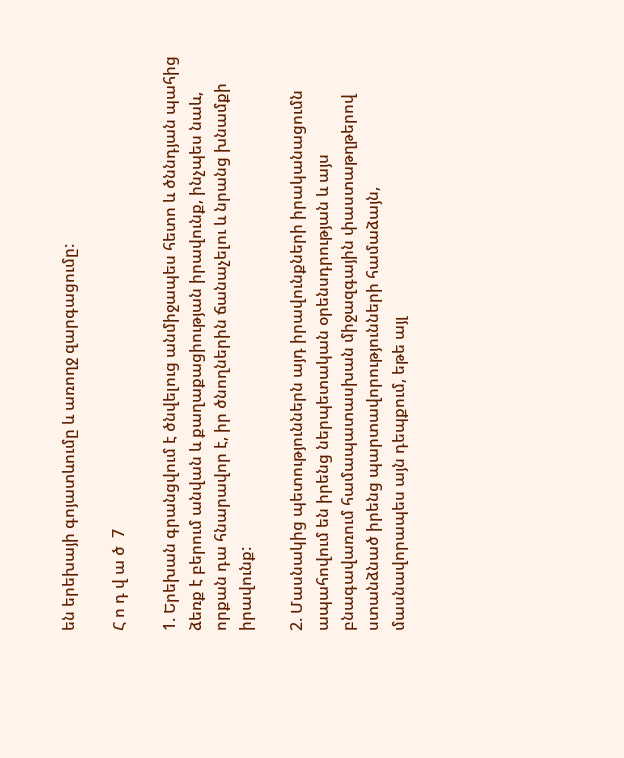են երեխայի գոյատևումը և առողջ զարգացումը:

Հ ո դ վ ա ծ  7

1. Երեխան գրանցվում է ծնվելուց անմիջապես հետո և ծննդյան պահից ձեռք է բերում անվան և քաղաքացիության իրավունք, ինչպես նաև, որքան դա հնարավոր է, իր ծնողներին ճանաչելու և նրանց խնամքի իրավունք:

2. Մասնակից պետություններն այդ իրավունքների իրականացումն ապահովում են իրենց ներպետական օրենսդրության և այս բնագավառում համապատասխան միջազգային փաստաթղթերով ստանձնած իրենց պարտավորությունների համաձայն, մասնավորապես այն դեպքում, եթե այլ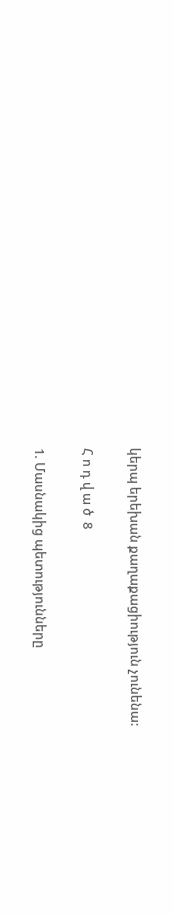կերպ երեխան քաղաքացիություն չունենա:

Հ ո դ վ ա ծ  8

1. Մասնակից պետությունները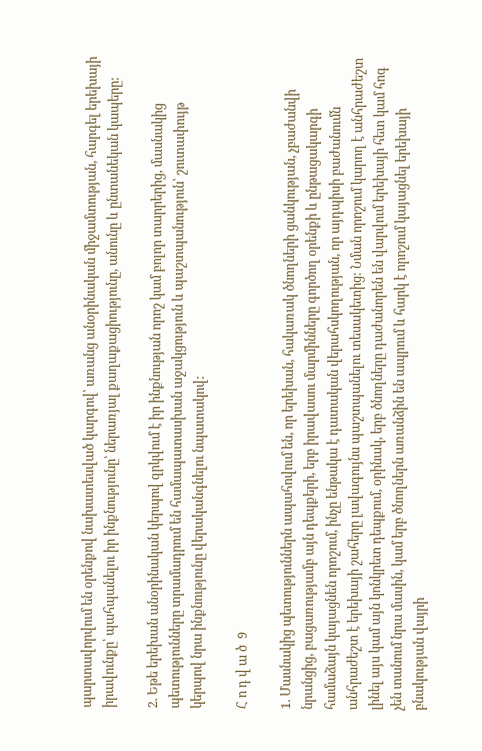պարտավորվում են օրենքով նախատեսված կարգով՝ առանց անօրինական միջամտության, հարգել երեխայի իրավունքը՝ պահպանելու իր ինքնությունը՝ ներառյալ քաղաքացիությունը, անունը և ընտանեկան կապերը:

2. Եթե երեխան անօրինական կերպով զրկվում է իր ինքնության որոշ կամ բոլոր տարրերից, մասնակից պետությունները տրամադրում են համապատասխան աջակցություն և պաշտպանություն՝ շուտափույթ կերպով նրա ինքնությունը վերականգնելու նպատակով:

Հ ո դ վ ա ծ  9

1. Մասնակից պետություններն ապահովում են, որ երեխան, հակառակ ծնողների ցանկության, չբաժանվի նրանցից, բացառությամբ այն դեպքերի, երբ իրավասու մարմինները գործող օրենքի և ընթացակարգի համաձայն կայացնեն որոշում, ինչը ենթակա է դատական վերահսկողության, որ այդպիսի բաժանումն անհրաժեշտ է երեխայի շահերը լավագույնս պաշտպանելու տեսակետից: Նման որոշում կարող է անհրաժեշտ լինել այս կամ այն կոնկրետ դեպքում, օրինակ, երբ ծնողները դաժանորեն են վարվում երեխայի հետ կամ հոգ չեն տանում նրա մասին, կամ երբ ծնողներն առանձին են ապրում և հարկ է որոշում կայացնել երեխայի բնակության վայրի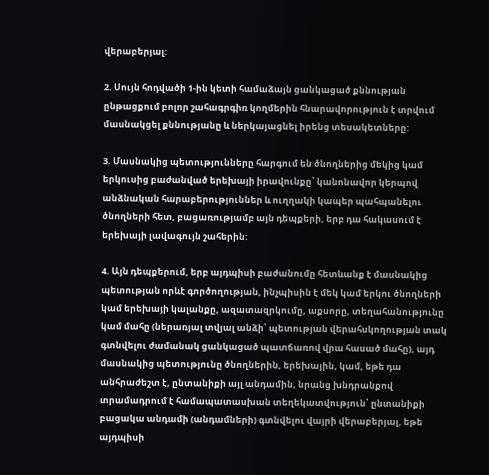վերաբերյալ:

2. Սույն հոդվածի 1-ին կետի համաձայն ցանկացած քննության ընթացքում բոլոր շահագրգիռ կողմերին հնարավորություն է տրվում մասնակցել քննությանը և ներկայացնել իրենց տեսակետները:

3. Մասնակից պետությունները հարգում են ծնողներից մեկից կամ երկուսից բաժանված երեխայի իրավունքը՝ կանոնավոր կերպով անձնական հարաբերություններ և ուղղակի կապեր պահպանելու ծնողների հետ, բացառությամբ այն դեպքերի, երբ դա հակասում է երեխայի լավագույն շահերին:

4. Այն դեպքերում, երբ այդպիսի բաժանումը հետևանք է մասնակից պետության որևէ գործողության, ինչպիսին է մեկ կամ երկու ծնողների կամ երեխայի կալանքը, ազատազրկումը, աքսորը, տեղահանությունը կամ մահը (ներառյալ տվյալ անձի՝ պետության վերահսկողության տակ գտնվելու ժամանակ ցանկացած պատճառով վրա հասած մահը), այդ մասնակից պետությունը ծնողներին, երեխային, կամ, եթե դա անհրաժեշտ է, ընտանիքի այլ անդամին, նրանց խնդրանքով տրամադրում է համապատասխան տեղեկատվություն՝ ընտանիքի բացակա անդամի (անդամների) գտնվելու վայրի վերաբերյալ, եթե այդպիսի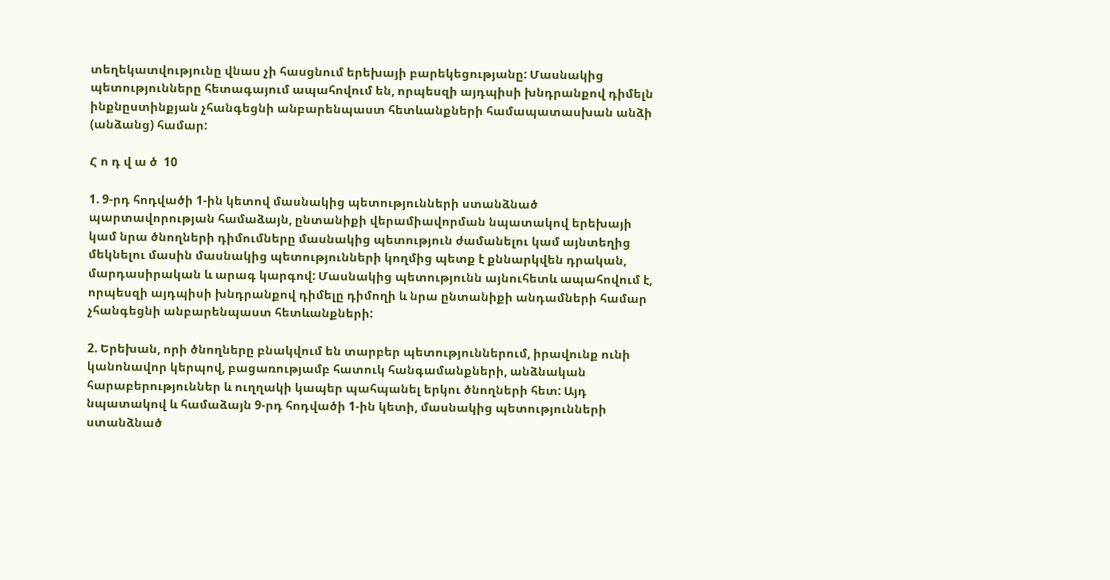տեղեկատվությունը վնաս չի հասցնում երեխայի բարեկեցությանը: Մասնակից պետությունները հետագայում ապահովում են, որպեսզի այդպիսի խնդրանքով դիմելն ինքնըստինքյան չհանգեցնի անբարենպաստ հետևանքների համապատասխան անձի (անձանց) համար:

Հ ո դ վ ա ծ  10

1. 9-րդ հոդվածի 1-ին կետով մասնակից պետությունների ստանձնած պարտավորության համաձայն, ընտանիքի վերամիավորման նպատակով երեխայի կամ նրա ծնողների դիմումները մասնակից պետություն ժամանելու կամ այնտեղից մեկնելու մասին մասնակից պետությունների կողմից պետք է քննարկվեն դրական, մարդասիրական և արագ կարգով: Մասնակից պետությունն այնուհետև ապահովում է, որպեսզի այդպիսի խնդրանքով դիմելը դիմողի և նրա ընտանիքի անդամների համար չհանգեցնի անբարենպաստ հետևանքների:

2. Երեխան, որի ծնողները բնակվում են տարբեր պետություններում, իրավունք ունի կանոնավոր կերպով, բացառությամբ հատուկ հանգամանքների, անձնական հարաբերություններ և ուղղակի կապեր պահպանել երկու ծնողների հետ: Այդ նպատակով և համաձայն 9-րդ հոդվածի 1-ին կետի, մասնակից պետությունների ստանձնած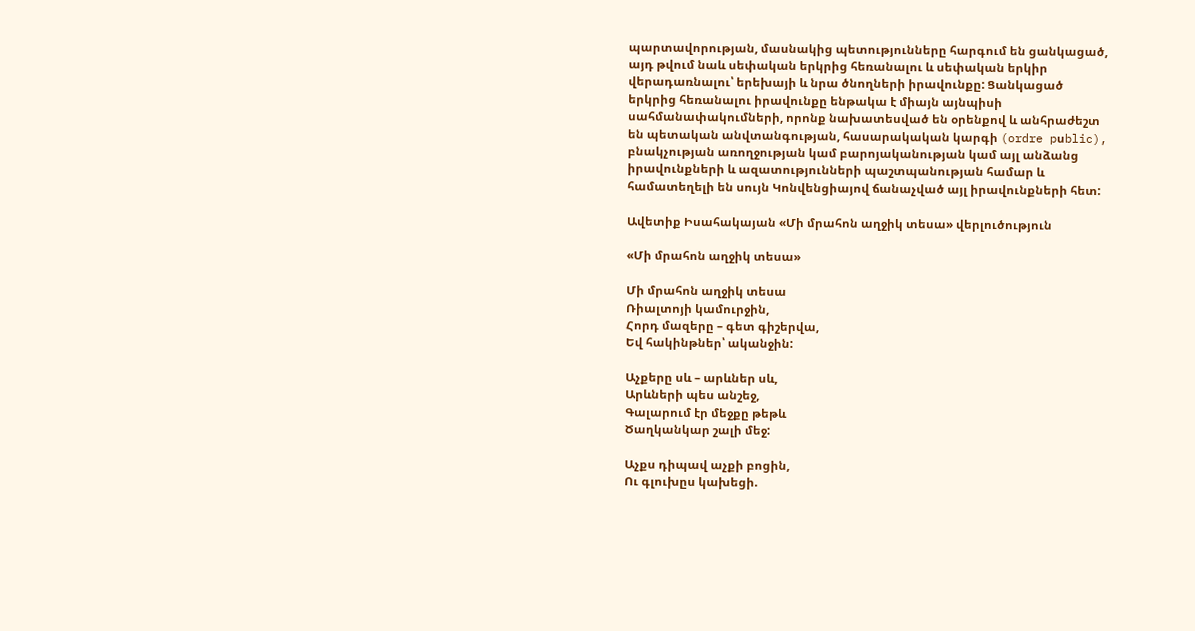պարտավորության, մասնակից պետությունները հարգում են ցանկացած, այդ թվում նաև սեփական երկրից հեռանալու և սեփական երկիր վերադառնալու՝ երեխայի և նրա ծնողների իրավունքը: Ցանկացած երկրից հեռանալու իրավունքը ենթակա է միայն այնպիսի սահմանափակումների, որոնք նախատեսված են օրենքով և անհրաժեշտ են պետական անվտանգության, հասարակական կարգի (ordre pսblic), բնակչության առողջության կամ բարոյականության կամ այլ անձանց իրավունքների և ազատությունների պաշտպանության համար և համատեղելի են սույն Կոնվենցիայով ճանաչված այլ իրավունքների հետ:

Ավետիք Իսահակայան «Մի մրահոն աղջիկ տեսա» վերլուծություն

«Մի մրահոն աղջիկ տեսա»

Մի մրահոն աղջիկ տեսա
Ռիալտոյի կամուրջին,
Հորդ մազերը – գետ գիշերվա,
Եվ հակինթներ՝ ականջին:

Աչքերը սև – արևներ սև,
Արևների պես անշեջ,
Գալարում էր մեջքը թեթև
Ծաղկանկար շալի մեջ:

Աչքս դիպավ աչքի բոցին,
Ու գլուխըս կախեցի.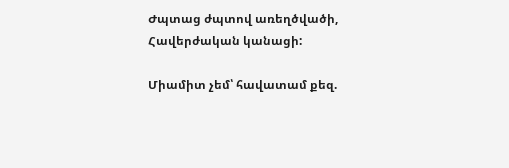Ժպտաց ժպտով առեղծվածի,
Հավերժական կանացի:

Միամիտ չեմ՝ հավատամ քեզ.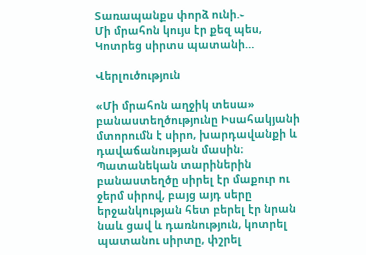Տառապանքս փորձ ունի.֊
Մի մրահոն կույս էր քեզ պես,
Կոտրեց սիրտս պատանի…

Վերլուծություն

«Մի մրահոն աղջիկ տեսա» բանաստեղծությունը Իսահակյանի մտորումն է սիրո, խարդավանքի և դավաճանության մասին։ Պատանեկան տարիներին բանաստեղծը սիրել էր մաքուր ու ջերմ սիրով, բայց այդ սերը երջանկության հետ բերել էր նրան նաև ցավ և դառնություն, կոտրել պատանու սիրտը, փշրել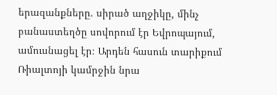երազանքները. սիրած աղջիկը, մինչ բանաստեղծը սովորում էր Եվրոպայում, ամուսնացել էր։ Արդեն հասուն տարիքում Ռիալտոյի կամրջին նրա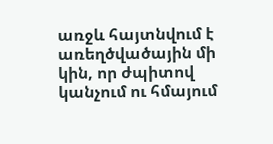առջև հայտնվում է առեղծվածային մի կին, որ ժպիտով կանչում ու հմայում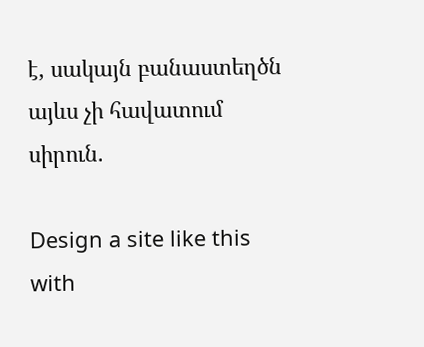է, սակայն բանաստեղծն այևս չի հավատում սիրուն.

Design a site like this with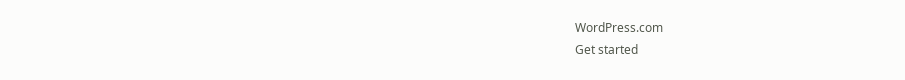WordPress.com
Get started